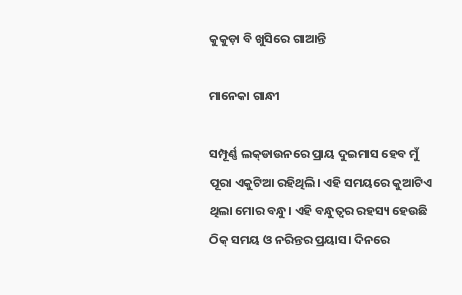କୁକୁଡ଼ା ବି ଖୁସିରେ ଗାଆନ୍ତି

ମାନେକା ଗାନ୍ଧୀ

ସମ୍ପୂର୍ଣ୍ଣ ଲକ୍‌ଡାଉନରେ ପ୍ରାୟ ଦୁଇମାସ ହେବ ମୁଁ ପୂରା ଏକୁଟିଆ ରହିଥିଲି। ଏହି ସମୟରେ କୁଆଟିଏ ଥିଲା ମୋର ବନ୍ଧୁ। ଏହି ବନ୍ଧୁତ୍ୱର ରହସ୍ୟ ହେଉଛି ଠିକ୍‌ ସମୟ ଓ ନରିନ୍ତର ପ୍ରୟାସ। ଦିନରେ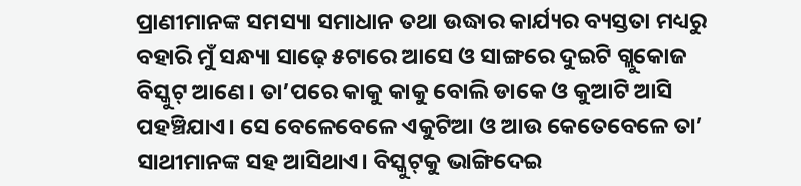ପ୍ରାଣୀମାନଙ୍କ ସମସ୍ୟା ସମାଧାନ ତଥା ଉଦ୍ଧାର କାର୍ଯ୍ୟର ବ୍ୟସ୍ତତା ମଧ୍ୟରୁ ବହାରି ମୁଁ ସନ୍ଧ୍ୟା ସାଢ଼େ ୫ଟାରେ ଆସେ ଓ ସାଙ୍ଗରେ ଦୁଇଟି ଗ୍ଲୁକୋଜ ବିସ୍କୁଟ୍‌ ଆଣେ। ତା’ପରେ କାକୁ କାକୁ ବୋଲି ଡାକେ ଓ କୁଆଟି ଆସି ପହଞ୍ଚିଯାଏ। ସେ ବେଳେବେଳେ ଏକୁଟିଆ ଓ ଆଉ କେତେବେଳେ ତା’ ସାଥୀମାନଙ୍କ ସହ ଆସିଥାଏ। ବିସ୍କୁଟ୍‌କୁ ଭାଙ୍ଗିଦେଇ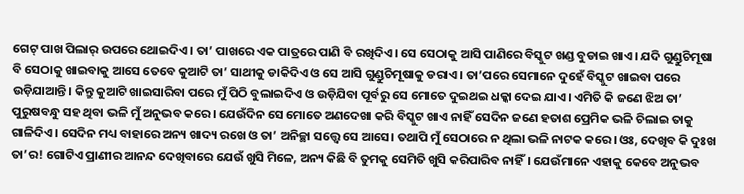ଗେଟ୍‌ ପାଖ ପିଲାର୍‌ ଉପରେ ଥୋଇଦିଏ। ତା’ ପାଖରେ ଏକ ପାତ୍ରରେ ପାଣି ବି ରଖିଦିଏ। ସେ ସେଠାକୁ ଆସି ପାଣିରେ ବିସ୍କୁଟ ଖଣ୍ଡ ବୁଡାଇ ଖାଏ। ଯଦି ଗୁଣ୍ଡୁଚିମୂଷା ବି ସେଠାକୁ ଖାଇବାକୁ ଆସେ ତେବେ କୁଆଟି ତା’ ସାଥୀକୁ ଡାକିଦିଏ ଓ ସେ ଆସି ଗୁଣ୍ଡୁଚିମୂଷାକୁ ଡରାଏ। ତା’ପରେ ସେମାନେ ଦୁହେଁ ବିସ୍କୁଟ ଖାଇବା ପରେ ଉଡ଼ିଯାଆନ୍ତି। କିନ୍ତୁ କୁଆଟି ଖାଇସାରିବା ପରେ ମୁଁ ପିଠି ବୁଲାଇଦିଏ ଓ ଉଡ଼ିଯିବା ପୂର୍ବରୁ ସେ ମୋତେ ଦୁଇଥଇ ଧକ୍କା ଦେଇ ଯାଏ। ଏମିତି କି ଜଣେ ଝିଅ ତା’ ପୁରୁଷବନ୍ଧୁ ସହ ଥିବା ଭଳି ମୁଁ ଅନୁଭବ କରେ। ଯେଉଁଦିନ ସେ ମୋତେ ଅଣଦେଖା କରି ବିସ୍କୁଟ ଖାଏ ନାହିଁ ସେଦିନ ଜଣେ ହତାଶ ପ୍ରେମିକ ଭଳି ଚିଲାଇ ତାକୁ ଗାଳିଦିଏ। ସେଦିନ ମଧ୍ୟ ବାହାରେ ଅନ୍ୟ ଖାଦ୍ୟ ରଖେ ଓ ତା’ ଅନିଚ୍ଛା ସତ୍ତ୍ୱେ ସେ ଆସେ। ତଥାପି ମୁଁ ସେଠାରେ ନ ଥିଲା ଭଳି ନାଟକ କରେ। ଓଃ, ଦେଖିବ କି ଦୁଃଖ ତା’ର! ଗୋଟିଏ ପ୍ରାଣୀର ଆନନ୍ଦ ଦେଖିବାରେ ଯେଉଁ ଖୁସି ମିଳେ, ଅନ୍ୟ କିଛି ବି ତୁମକୁ ସେମିତି ଖୁସି କରିପାରିବ ନାହିଁ। ଯେଉଁମାନେ ଏହାକୁ କେବେ ଅନୁଭବ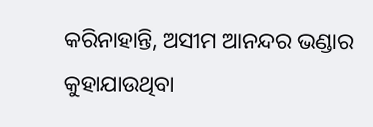କରିନାହାନ୍ତି, ଅସୀମ ଆନନ୍ଦର ଭଣ୍ଡାର କୁହାଯାଉଥିବା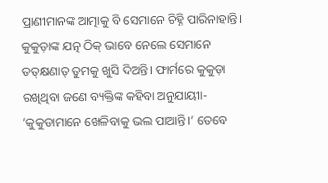ପ୍ରାଣୀମାନଙ୍କ ଆତ୍ମାକୁ ବି ସେମାନେ ଚିହ୍ନି ପାରିନାହାନ୍ତି।
କୁକୁଡ଼ାଙ୍କ ଯତ୍ନ ଠିକ୍‌ ଭାବେ ନେଲେ ସେମାନେ ତତ୍‌କ୍ଷଣାତ୍‌ ତୁମକୁ ଖୁସି ଦିଅନ୍ତି। ଫାର୍ମରେ କୁକୁଡ଼ା ରଖିଥିବା ଜଣେ ବ୍ୟକ୍ତିଙ୍କ କହିବା ଅନୁଯାୟୀା- ‘କୁକୁଡାମାନେ ଖେଳିବାକୁ ଭଲ ପାଆନ୍ତି।’ ତେବେ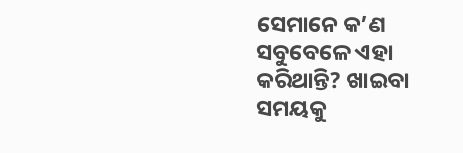ସେମାନେ କ’ଣ ସବୁବେଳେ ଏହା କରିଥାନ୍ତି? ଖାଇବା ସମୟକୁ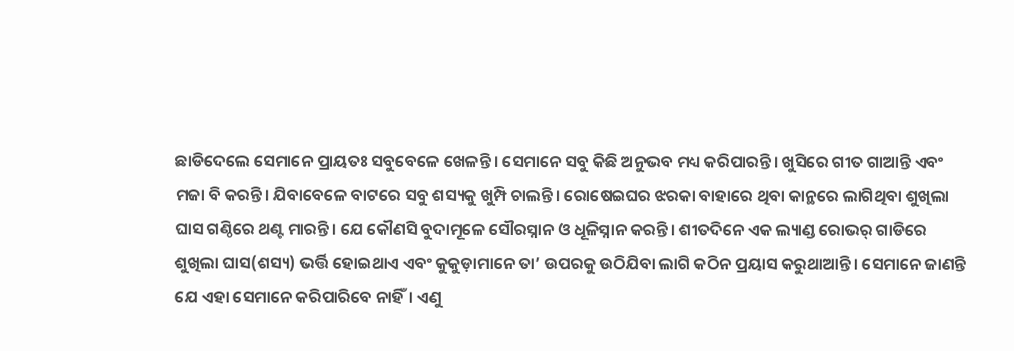ଛାଡିଦେଲେ ସେମାନେ ପ୍ରାୟତଃ ସବୁବେଳେ ଖେଳନ୍ତି। ସେମାନେ ସବୁ କିଛି ଅନୁଭବ ମଧ୍ୟ କରିପାରନ୍ତି। ଖୁସିରେ ଗୀତ ଗାଆନ୍ତି ଏବଂ ମଜା ବି କରନ୍ତି। ଯିବାବେଳେ ବାଟରେ ସବୁ ଶସ୍ୟକୁ ଖୁମ୍ପି ଚାଲନ୍ତି। ରୋଷେଇଘର ଝରକା ବାହାରେ ଥିବା କାନ୍ଥରେ ଲାଗିଥିବା ଶୁଖିଲା ଘାସ ଗଣ୍ଠିରେ ଥଣ୍ଟ ମାରନ୍ତି। ଯେ କୌଣସି ବୁଦାମୂଳେ ସୌରସ୍ନାନ ଓ ଧୂଳିସ୍ନାନ କରନ୍ତି। ଶୀତଦିନେ ଏକ ଲ୍ୟାଣ୍ଡ ରୋଭର୍‌ ଗାଡିରେ ଶୁଖିଲା ଘାସ(ଶସ୍ୟ) ଭର୍ତ୍ତି ହୋଇଥାଏ ଏବଂ କୁକୁଡ଼ାମାନେ ତା’ ଉପରକୁ ଉଠିଯିବା ଲାଗି କଠିନ ପ୍ରୟାସ କରୁଥାଆନ୍ତି। ସେମାନେ ଜାଣନ୍ତି ଯେ ଏହା ସେମାନେ କରିପାରିବେ ନାହିଁ। ଏଣୁ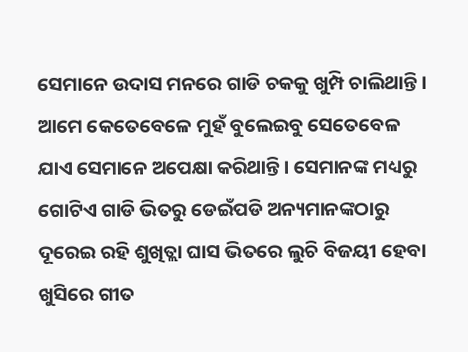ସେମାନେ ଉଦାସ ମନରେ ଗାଡି ଚକକୁ ଖୁମ୍ପି ଚାଲିଥାନ୍ତି। ଆମେ କେତେବେଳେ ମୁହଁ ବୁଲେଇବୁ ସେତେବେଳ ଯାଏ ସେମାନେ ଅପେକ୍ଷା କରିଥାନ୍ତି। ସେମାନଙ୍କ ମଧ୍ୟରୁ ଗୋଟିଏ ଗାଡି ଭିତରୁ ଡେଇଁପଡି ଅନ୍ୟମାନଙ୍କଠାରୁ ଦୂରେଇ ରହି ଶୁଖିତ୍ଲା ଘାସ ଭିତରେ ଲୁଚି ବିଜୟୀ ହେବା ଖୁସିରେ ଗୀତ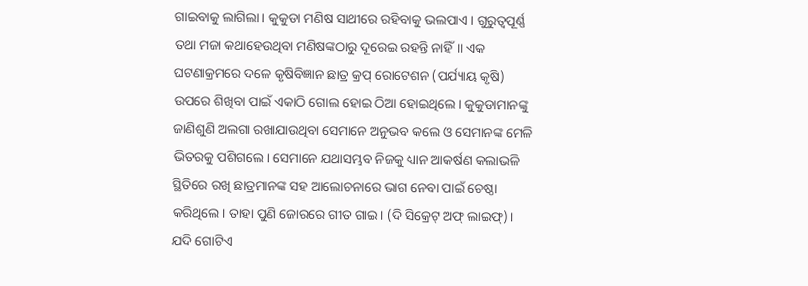ଗାଇବାକୁ ଲାଗିଲା। କୁକୁଡା ମଣିଷ ସାଥୀରେ ରହିବାକୁ ଭଲପାଏ। ଗୁରୁତ୍ୱପୂର୍ଣ୍ଣ ତଥା ମଜା କଥାହେଉଥିବା ମଣିଷଙ୍କଠାରୁ ଦୂରେଇ ରହନ୍ତି ନାହିଁ॥ ଏକ ଘଟଣାକ୍ରମରେ ଦଳେ କୃଷିବିଜ୍ଞାନ ଛାତ୍ର କ୍ରପ୍‌ ରୋଟେଶନ (ପର୍ଯ୍ୟାୟ କୃଷି) ଉପରେ ଶିଖିବା ପାଇଁ ଏକାଠି ଗୋଲ ହୋଇ ଠିଆ ହୋଇଥିଲେ। କୁକୁଡାମାନଙ୍କୁ ଜାଣିଶୁଣି ଅଲଗା ରଖାଯାଉଥିବା ସେମାନେ ଅନୁଭବ କଲେ ଓ ସେମାନଙ୍କ ମେଳି ଭିତରକୁ ପଶିଗଲେ। ସେମାନେ ଯଥାସମ୍ଭବ ନିଜକୁ ଧ୍ୟାନ ଆକର୍ଷଣ କଲାଭଳି ସ୍ଥିତିରେ ରଖି ଛାତ୍ରମାନଙ୍କ ସହ ଆଲୋଚନାରେ ଭାଗ ନେବା ପାଇଁ ଚେଷ୍ଠା କରିଥିଲେ। ତାହା ପୁଣି ଜୋରରେ ଗୀତ ଗାଇ। (ଦି ସିକ୍ରେଟ୍‌ ଅଫ୍‌ ଲାଇଫ୍‌)।
ଯଦି ଗୋଟିଏ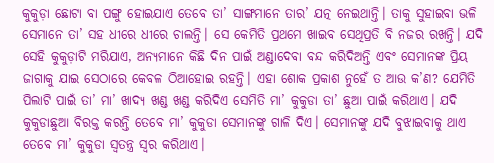କୁକୁଡ଼ା ଛୋଟା ବା ପଙ୍ଗୁ ହୋଇଯାଏ ତେବେ ତା’ ସାଙ୍ଗମାନେ ତାର’ ଯତ୍ନ ନେଇଥାନ୍ତି। ତାକୁ ସୁହାଇବା ଭଳି ସେମାନେ ତା’ ସହ ଧୀରେ ଧୀରେ ଚାଲନ୍ତି। ସେ କେମିତି ପ୍ରଥମେ ଖାଇବ ସେଥିପ୍ରତି ବି ନଜର ରଖନ୍ତି। ଯଦି ସେହି କୁକୁଡ଼ାଟି ମରିଯାଏ, ଅନ୍ୟମାନେ କିଛି ଦିନ ପାଇଁ ଅଣ୍ଡାଦେବା ବନ୍ଦ କରିଦିଅନ୍ତି ଏବଂ ସେମାନଙ୍କ ପ୍ରିୟ ଜାଗାକୁ ଯାଇ ସେଠାରେ କେବଳ ଠିଆହୋଇ ରହନ୍ତି। ଏହା ଶୋକ ପ୍ରକାଶ ନୁହେଁ ତ ଆଉ କ’ଣ? ଯେମିତି ପିଲାଟି ପାଇଁ ତା’ ମା’ ଖାଦ୍ୟ ଖଣ୍ଡ ଖଣ୍ଡ କରିଦିଏ ସେମିତି ମା’ କୁକୁଡା ତା’ ଛୁଆ ପାଇଁ କରିଥାଏ। ଯଦି କୁକୁଡାଛୁଆ ବିରକ୍ତ କରନ୍ତି ତେବେ ମା’ କୁକୁଡା ସେମାନଙ୍କୁ ଗାଳି ଦିଏ। ସେମାନଙ୍କୁ ଯଦି ବୁଝାଇବାକୁ ଥାଏ ତେବେ ମା’ କୁକୁଡା ସ୍ବତନ୍ତ୍ର ସ୍ବର କରିଥାଏ।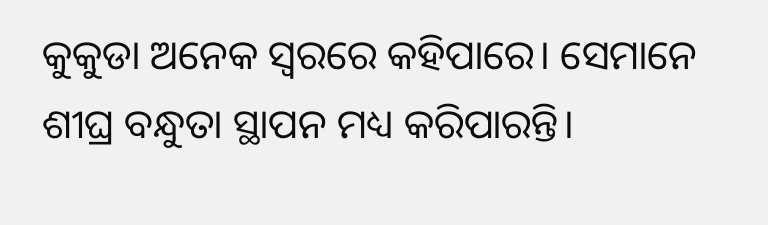କୁକୁଡା ଅନେକ ସ୍ବରରେ କହିପାରେ। ସେମାନେ ଶୀଘ୍ର ବନ୍ଧୁତା ସ୍ଥାପନ ମଧ୍ୟ କରିପାରନ୍ତି।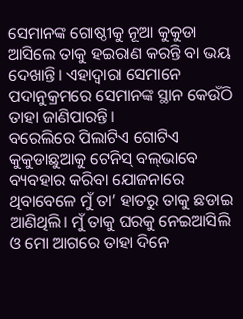ସେମାନଙ୍କ ଗୋଷ୍ଠୀକୁ ନୂଆ କୁକୁଡା ଆସିଲେ ତାକୁ ହଇରାଣ କରନ୍ତି ବା ଭୟ ଦେଖାନ୍ତି। ଏହାଦ୍ୱାରା ସେମାନେ ପଦାନୁକ୍ରମରେ ସେମାନଙ୍କ ସ୍ଥାନ କେଉଁଠି ତାହା ଜାଣିପାରନ୍ତି।
ବରେଲିରେ ପିଲାଟିଏ ଗୋଟିଏ କୁକୁଡାଛୁଆକୁ ଟେନିସ୍‌ ବଲ୍‌ଭାବେ ବ୍ୟବହାର କରିବା ଯୋଜନାରେ ଥିବାବେଳେ ମୁଁ ତା’ ହାତରୁ ତାକୁ ଛଡାଇ ଆଣିଥିଲି। ମୁଁ ତାକୁ ଘରକୁ ନେଇଆସିଲି ଓ ମୋ ଆଗରେ ତାହା ଦିନେ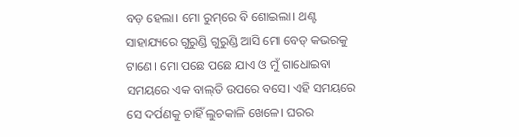ବଡ଼ ହେଲା। ମୋ ରୁମ୍‌ରେ ବି ଶୋଇଲା। ଥଣ୍ଟ ସାହାଯ୍ୟରେ ଗୁରୁଣ୍ଡି ଗୁରୁଣ୍ଡି ଆସି ମୋ ବେଡ୍‌ କଭରକୁ ଟାଣେ। ମୋ ପଛେ ପଛେ ଯାଏ ଓ ମୁଁ ଗାଧୋଇବା ସମୟରେ ଏକ ବାଲ୍‌ତି ଉପରେ ବସେ। ଏହି ସମୟରେ ସେ ଦର୍ପଣକୁ ଚାହିଁ ଲୁଚକାଳି ଖେଳେ। ଘରର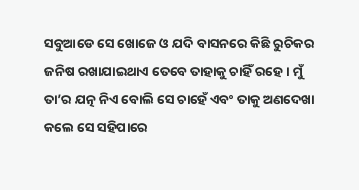ସବୁଆଡେ ସେ ଖୋଜେ ଓ ଯଦି ବାସନରେ କିଛି ରୁଚିକର ଜନିଷ ରଖାଯାଇଥାଏ ତେବେ ତାହାକୁ ଚାହିଁ ରହେ। ମୁଁ ତା’ର ଯତ୍ନ ନିଏ ବୋଲି ସେ ଚାହେଁ ଏବଂ ତାକୁ ଅଣଦେଖା କଲେ ସେ ସହିପାରେ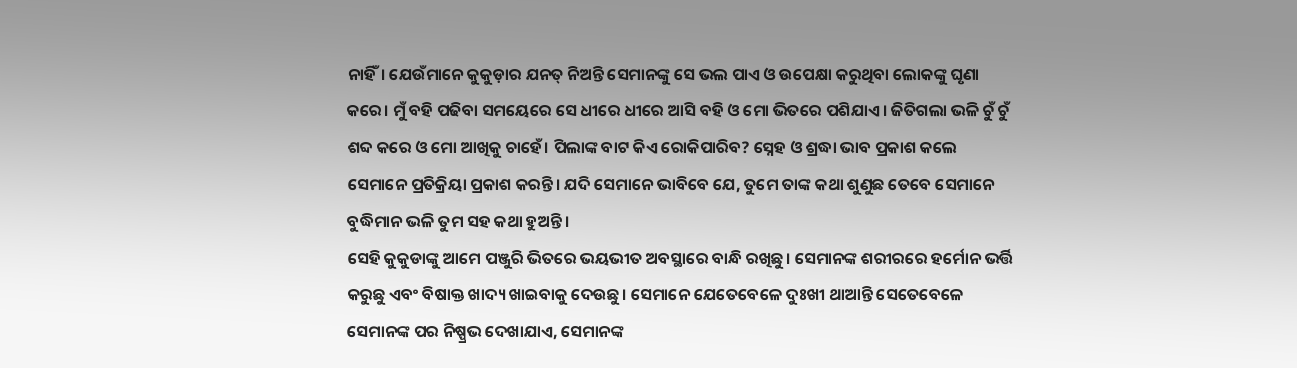ନାହିଁ। ଯେଉଁମାନେ କୁକୁଡ଼ାର ଯନତ୍ ନିଅନ୍ତି ସେମାନଙ୍କୁ ସେ ଭଲ ପାଏ ଓ ଉପେକ୍ଷା କରୁଥିବା ଲୋକଙ୍କୁ ଘୃଣା କରେ। ମୁଁ ବହି ପଢିବା ସମୟେରେ ସେ ଧୀରେ ଧୀରେ ଆସି ବହି ଓ ମୋ ଭିତରେ ପଶିଯାଏ। ଜିତିଗଲା ଭଳି ଚୁଁ ଚୁଁ ଶବ୍ଦ କରେ ଓ ମୋ ଆଖିକୁ ଚାହେଁ। ପିଲାଙ୍କ ବାଟ କିଏ ରୋକିପାରିବ? ସ୍ନେହ ଓ ଶ୍ରଦ୍ଧା ଭାବ ପ୍ରକାଶ କଲେ ସେମାନେ ପ୍ରତିକ୍ରିୟା ପ୍ରକାଶ କରନ୍ତି। ଯଦି ସେମାନେ ଭାବିବେ ଯେ, ତୁମେ ତାଙ୍କ କଥା ଶୁଣୁଛ ତେବେ ସେମାନେ ବୁଦ୍ଧିମାନ ଭଳି ତୁମ ସହ କଥା ହୁଅନ୍ତି।
ସେହି କୁକୁଡାଙ୍କୁ ଆମେ ପଞ୍ଜୁରି ଭିତରେ ଭୟଭୀତ ଅବସ୍ଥାରେ ବାନ୍ଧି ରଖିଛୁ। ସେମାନଙ୍କ ଶରୀରରେ ହର୍ମୋନ ଭର୍ତ୍ତି କରୁଛୁ ଏବଂ ବିଷାକ୍ତ ଖାଦ୍ୟ ଖାଇବାକୁ ଦେଉଛୁ। ସେମାନେ ଯେତେବେଳେ ଦୁଃଖୀ ଥାଆନ୍ତି ସେତେବେଳେ ସେମାନଙ୍କ ପର ନିଷ୍ପ୍ରଭ ଦେଖାଯାଏ, ସେମାନଙ୍କ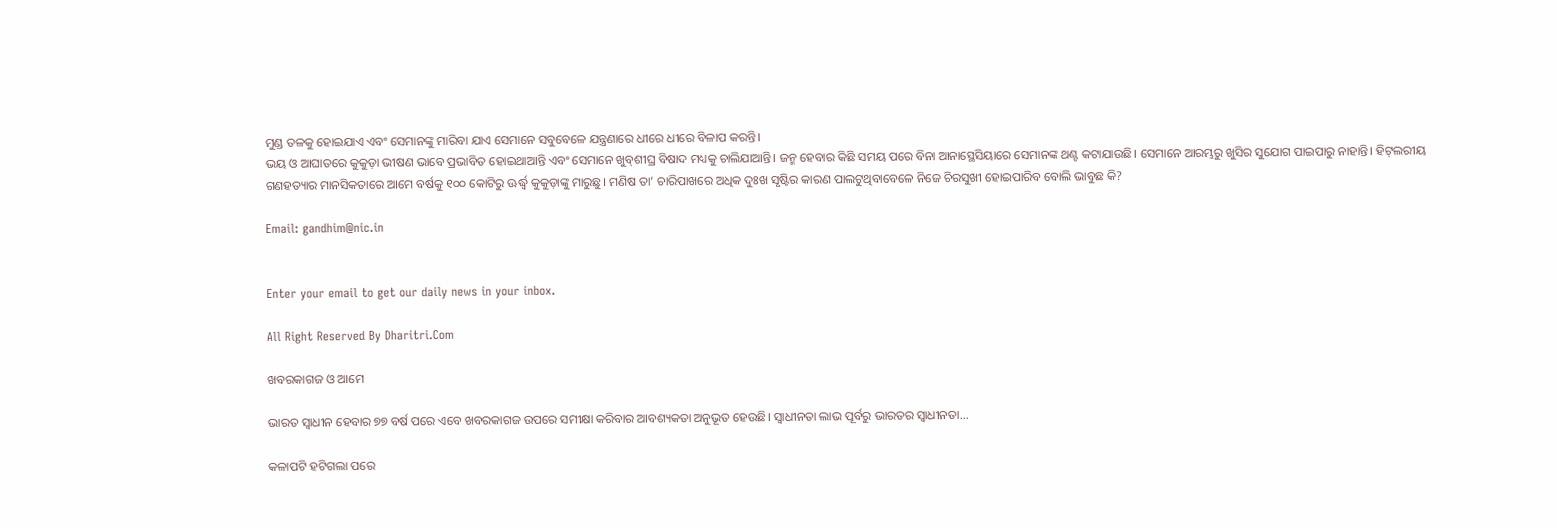ମୁଣ୍ଡ ତଳକୁ ହୋଇଯାଏ ଏବଂ ସେମାନଙ୍କୁ ମାରିବା ଯାଏ ସେମାନେ ସବୁବେଳେ ଯନ୍ତ୍ରଣାରେ ଧୀରେ ଧୀରେ ବିଳାପ କରନ୍ତି।
ଭୟ ଓ ଆଘାତରେ କୁକୁଡ଼ା ଭୀଷଣ ଭାବେ ପ୍ରଭାବିତ ହୋଇଥାଆନ୍ତି ଏବଂ ସେମାନେ ଖୁବ୍‌ଶୀଘ୍ର ବିଷାଦ ମଧ୍ୟକୁ ଚାଲିଯାଆନ୍ତି। ଜନ୍ମ ହେବାର କିଛି ସମୟ ପରେ ବିନା ଆନାସ୍ଥେସିୟାରେ ସେମାନଙ୍କ ଥଣ୍ଟ କଟାଯାଉଛି। ସେମାନେ ଆରମ୍ଭରୁ ଖୁସିର ସୁଯୋଗ ପାଇପାରୁ ନାହାନ୍ତି। ହିଟ୍‌ଲରୀୟ ଗଣହତ୍ୟାର ମାନସିକତାରେ ଆମେ ବର୍ଷକୁ ୧୦୦ କୋଟିରୁ ଊର୍ଦ୍ଧ୍ୱ କୁକୁଡ଼ାଙ୍କୁ ମାରୁଛୁ। ମଣିଷ ତା’ ଚାରିପାଖରେ ଅଧିକ ଦୁଃଖ ସୃଷ୍ଟିର କାରଣ ପାଲଟୁଥିବାବେଳେ ନିଜେ ଚିରସୁଖୀ ହୋଇପାରିବ ବୋଲି ଭାବୁଛ କି?

Email: gandhim@nic.in


Enter your email to get our daily news in your inbox.

All Right Reserved By Dharitri.Com

ଖବରକାଗଜ ଓ ଆମେ

ଭାରତ ସ୍ବାଧୀନ ହେବାର ୭୭ ବର୍ଷ ପରେ ଏବେ ଖବରକାଗଜ ଉପରେ ସମୀକ୍ଷା କରିବାର ଆବଶ୍ୟକତା ଅନୁଭୂତ ହେଉଛି। ସ୍ବାଧୀନତା ଲାଭ ପୂର୍ବରୁ ଭାରତର ସ୍ବାଧୀନତା...

କଳାପଟି ହଟିଗଲା ପରେ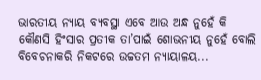ଭାରତୀୟ ନ୍ୟାୟ ବ୍ୟବସ୍ଥା ଏବେ ଆଉ ଅନ୍ଧ ନୁହେଁ କି କୌଣସି ହିଂସାର ପ୍ରତୀକ ତା’ପାଇଁ ଶୋଭନୀୟ ନୁହେଁ ବୋଲି ବିବେଚନାକରି ନିକଟରେ ଉଚ୍ଚତମ ନ୍ୟାୟାଳୟ...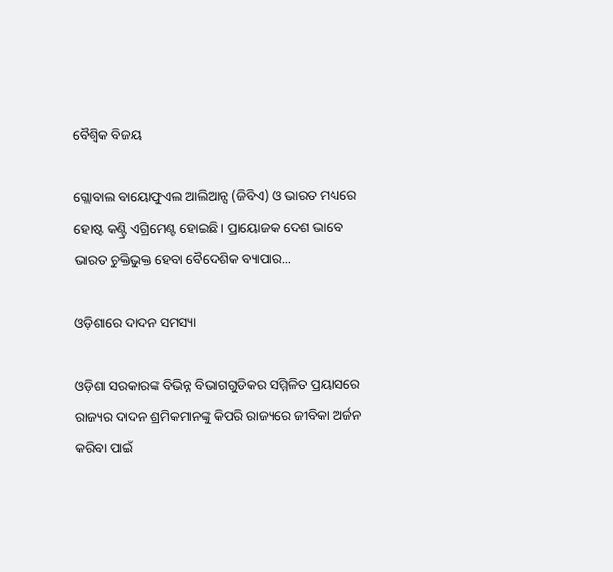ବୈଶ୍ୱିକ ବିଜୟ

ଗ୍ଲୋବାଲ ବାୟୋଫୁଏଲ ଆଲିଆନ୍ସ (ଜିବିଏ) ଓ ଭାରତ ମଧ୍ୟରେ ହୋଷ୍ଟ କଣ୍ଟ୍ରି ଏଗ୍ରିମେଣ୍ଟ ହୋଇଛି। ପ୍ରାୟୋଜକ ଦେଶ ଭାବେ ଭାରତ ଚୁକ୍ତିଭୁକ୍ତ ହେବା ବୈଦେଶିକ ବ୍ୟାପାର...

ଓଡ଼ିଶାରେ ଦାଦନ ସମସ୍ୟା

ଓଡ଼ିଶା ସରକାରଙ୍କ ବିଭିନ୍ନ ବିଭାଗଗୁଡିକର ସମ୍ମିଳିତ ପ୍ରୟାସରେ ରାଜ୍ୟର ଦାଦନ ଶ୍ରମିକମାନଙ୍କୁ କିପରି ରାଜ୍ୟରେ ଜୀବିକା ଅର୍ଜନ କରିବା ପାଇଁ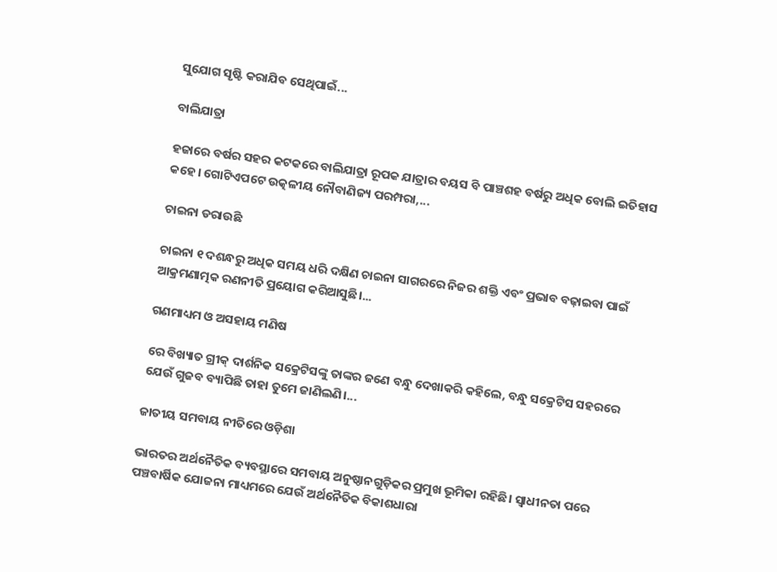ସୁଯୋଗ ସୃଷ୍ଟି କରାଯିବ ସେଥିପାଇଁ...

ବାଲିଯାତ୍ରା

ହଜାରେ ବର୍ଷର ସହର କଟକରେ ବାଲିଯାତ୍ରା ରୂପକ ଯାତ୍ରାର ବୟସ ବି ପାଞ୍ଚଶହ ବର୍ଷରୁ ଅଧିକ ବୋଲି ଇତିହାସ କହେ। ଗୋଟିଏପଟେ ଉତ୍କଳୀୟ ନୌବାଣିଜ୍ୟ ପରମ୍ପରା,...

ଚାଇନା ଡରାଉଛି

ଚାଇନା ୧ ଦଶନ୍ଧରୁ ଅଧିକ ସମୟ ଧରି ଦକ୍ଷିଣ ଚାଇନା ସାଗରରେ ନିଜର ଶକ୍ତି ଏବଂ ପ୍ରଭାବ ବଢ଼ାଇବା ପାଇଁ ଆକ୍ରମଣାତ୍ମକ ରଣନୀତି ପ୍ରୟୋଗ କରିଆସୁଛି।...

ଗଣମାଧ୍ୟମ ଓ ଅସହାୟ ମଣିଷ

ରେ ବିଖ୍ୟାତ ଗ୍ରୀକ୍‌ ଦାର୍ଶନିକ ସକ୍ରେଟିସଙ୍କୁ ତାଙ୍କର ଜଣେ ବନ୍ଧୁ ଦେଖାକରି କହିଲେ, ବନ୍ଧୁ ସକ୍ରେଟିସ ସହରରେ ଯେଉଁ ଗୁଜବ ବ୍ୟାପିଛି ତାହା ତୁମେ ଜାଣିଲଣି।...

ଜାତୀୟ ସମବାୟ ନୀତିରେ ଓଡ଼ିଶା

ଭାରତର ଅର୍ଥନୈତିକ ବ୍ୟବସ୍ଥାରେ ସମବାୟ ଅନୁଷ୍ଠାନଗୁଡ଼ିକର ପ୍ରମୁଖ ଭୂମିକା ରହିଛି। ସ୍ବାଧୀନତା ପରେ ପଞ୍ଚବାର୍ଷିକ ଯୋଜନା ମାଧ୍ୟମରେ ଯେଉଁ ଅର୍ଥନୈତିକ ବିକାଶଧାରା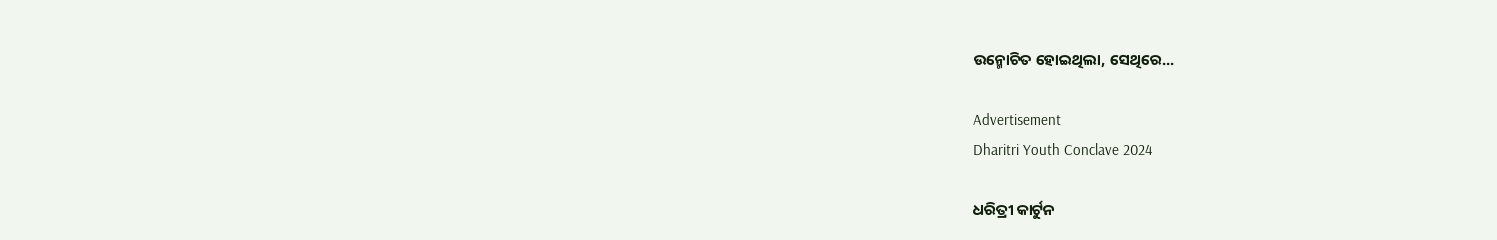ଉନ୍ମୋଚିତ ହୋଇଥିଲା, ସେଥିରେ...

Advertisement
Dharitri Youth Conclave 2024

ଧରିତ୍ରୀ କାର୍ଟୁନ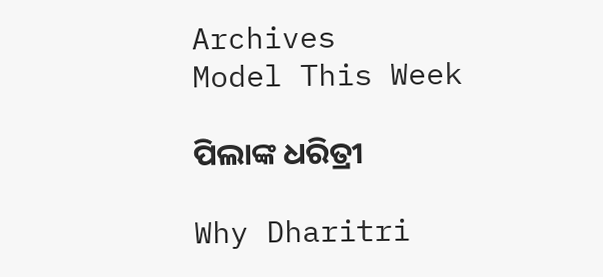Archives
Model This Week

ପିଲାଙ୍କ ଧରିତ୍ରୀ

Why Dharitri